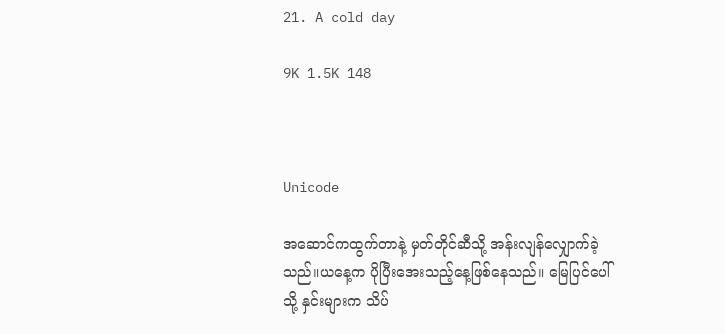21. A cold day

9K 1.5K 148



Unicode

အဆောင်ကထွက်တာနဲ့ မှတ်တိုင်ဆီသို့ အန်းလျန်လျှောက်ခဲ့သည်။ယနေ့က ပိုပြီးအေးသည့်နေ့ဖြစ်နေသည်။ မြေပြင်ပေါ်သို့ နှင်းများက သိပ်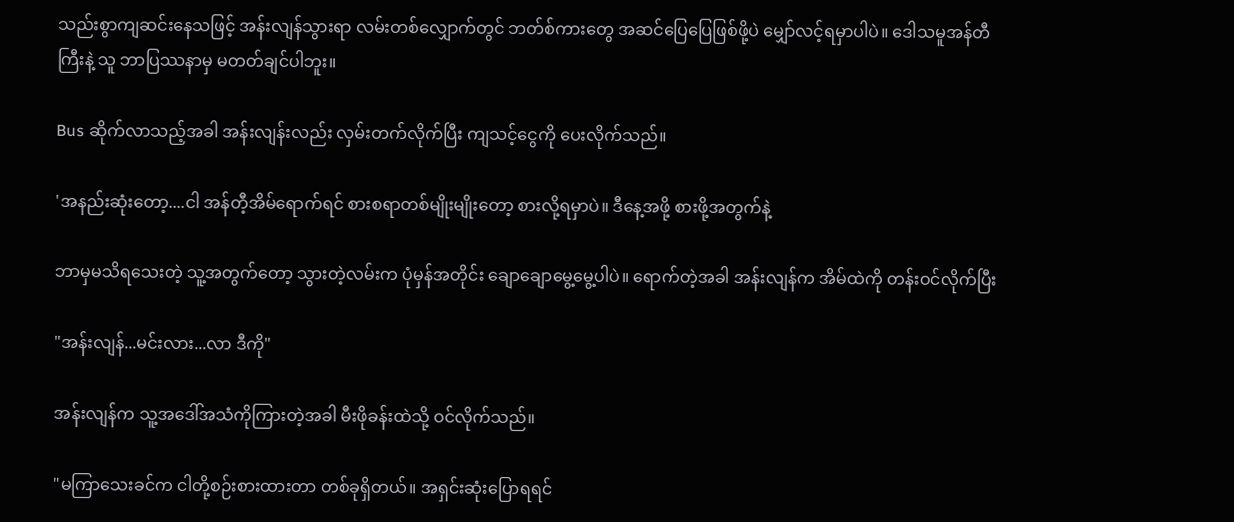သည်းစွာကျဆင်းနေသဖြင့် အန်းလျန်သွားရာ လမ်းတစ်လျှောက်တွင် ဘတ်စ်ကားတွေ အဆင်ပြေပြေဖြစ်ဖို့ပဲ မျှော်လင့်ရမှာပါပဲ။ ဒေါသမူအန်တီကြီးနဲ့ သူ ဘာပြဿနာမှ မတတ်ချင်ပါဘူး။

Bus ဆိုက်လာသည့်အခါ အန်းလျန်းလည်း လှမ်းတက်လိုက်ပြီး ကျသင့်ငွေကို ပေးလိုက်သည်။

'အနည်းဆုံးတော့....ငါ အန်တီ့အိမ်ရောက်ရင် စားစရာတစ်မျိုးမျိုးတော့ စားလို့ရမှာပဲ။ ဒီနေ့အဖို့ စားဖို့အတွက်နဲ့

ဘာမှမသိရသေးတဲ့ သူ့အတွက်တော့ သွားတဲ့လမ်းက ပုံမှန်အတိုင်း ချောချောမွေ့မွေ့ပါပဲ။ ရောက်တဲ့အခါ အန်းလျန်က အိမ်ထဲကို တန်းဝင်လိုက်ပြီး

"အန်းလျန်...မင်းလား...လာ ဒီကို"

အန်းလျန်က သူ့အဒေါ်အသံကိုကြားတဲ့အခါ မီးဖိုခန်းထဲသို့ ဝင်လိုက်သည်။

"မကြာသေးခင်က ငါတို့စဉ်းစားထားတာ တစ်ခုရှိတယ်။ အရှင်းဆုံးပြောရရင်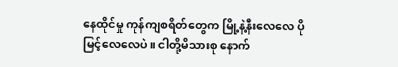နေထိုင်မှု ကုန်ကျစရိတ်တွေက မြို့နဲ့နီးလေလေ ပိုမြင့်လေလေပဲ။ ငါတို့မိသားစု နောက်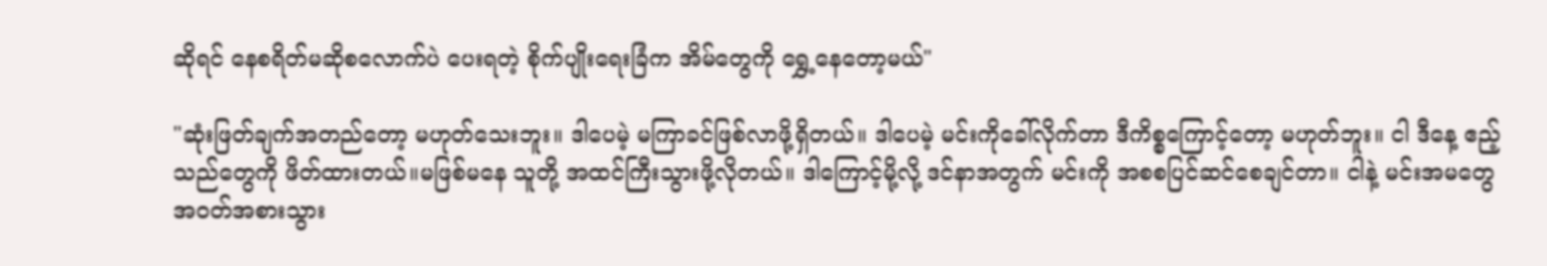ဆိုရင် နေစရိတ်မဆိုစလောက်ပဲ ပေးရတဲ့ စိုက်ပျိုးရေးခြံက အိမ်တွေကို ရွှေ့နေတော့မယ်"

"ဆုံးဖြတ်ချက်အတည်တော့ မဟုတ်သေးဘူး။ ဒါပေမဲ့ မကြာခင်ဖြစ်လာဖို့ရှိတယ်။ ဒါပေမဲ့ မင်းကိုခေါ်လိုက်တာ ဒီကိစ္စကြောင့်တော့ မဟုတ်ဘူး။ ငါ ဒီနေ့ ဧည့်သည်တွေကို ဖိတ်ထားတယ်။မဖြစ်မနေ သူတို့ အထင်ကြီးသွားဖို့လိုတယ်။ ဒါကြောင့်မို့လို့ ဒင်နာအတွက် မင်းကို အစစပြင်ဆင်စေချင်တာ။ ငါနဲ့ မင်းအမတွေ အဝတ်အစားသွား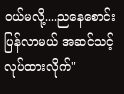ဝယ်မလို့....ညနေစောင်းပြန်လာမယ် အဆင်သင့်လုပ်ထားလိုက်"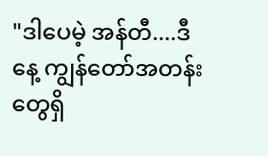"ဒါပေမဲ့ အန်တီ....ဒီနေ့ ကျွန်တော်အတန်းတွေရှိ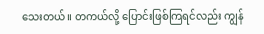သေးတယ်။ တကယ်လို့ ပြောင်းဖြစ်ကြရင်လည်း ကျွန်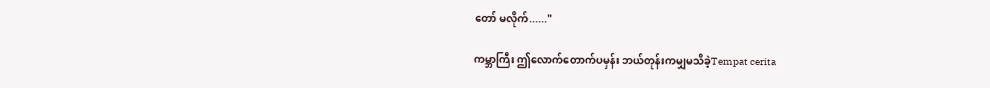တော် မလိုက်......"

ကမ္ဘာကြီး ဤလောက်တောက်ပမှန်း ဘယ်တုန်းကမျှမသိခဲ့Tempat cerita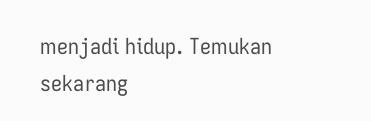menjadi hidup. Temukan sekarang